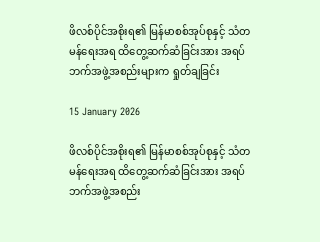ဖိလစ်ပိုင်အစိုးရ၏ မြန်မာစစ်အုပ်စုနှင့် သံတမန်ရေးအရ ထိတွေ့ဆက်ဆံခြင်းအား အရပ်ဘက်အဖွဲ့အစည်းများက ရှုတ်ချခြင်း

15 January 2026

ဖိလစ်ပိုင်အစိုးရ၏ မြန်မာစစ်အုပ်စုနှင့် သံတမန်ရေးအရ ထိတွေ့ဆက်ဆံခြင်းအား အရပ်ဘက်အဖွဲ့အစည်း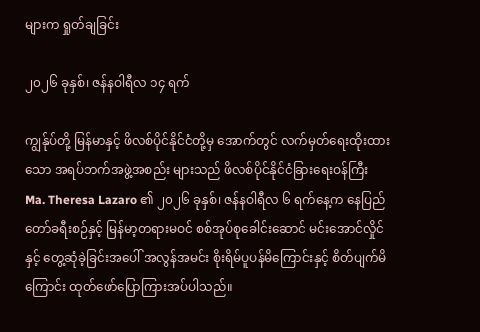များက ရှုတ်ချခြင်း

၂၀၂၆ ခုနှစ်၊ ဇန်နဝါရီလ ၁၄ ရက်

ကျွန်ုပ်တို့ မြန်မာနှင့် ဖိလစ်ပိုင်နိုင်ငံတို့မှ အောက်တွင် လက်မှတ်ရေးထိုးထားသော အရပ်ဘက်အဖွဲ့အစည်း များသည် ဖိလစ်ပိုင်နိုင်ငံခြားရေးဝန်ကြီး Ma. Theresa Lazaro ၏ ၂၀၂၆ ခုနှစ်၊ ဇန်နဝါရီလ ၆ ရက်နေ့က နေပြည်တော်ခရီးစဉ်နှင့် မြန်မာ့တရားမဝင် စစ်အုပ်စုခေါင်းဆောင် မင်းအောင်လှိုင်နှင့် တွေ့ဆုံခဲ့ခြင်းအပေါ် အလွန်အမင်း စိုးရိမ်ပူပန်မိကြောင်းနှင့် စိတ်ပျက်မိကြောင်း ထုတ်ဖော်ပြောကြားအပ်ပါသည်။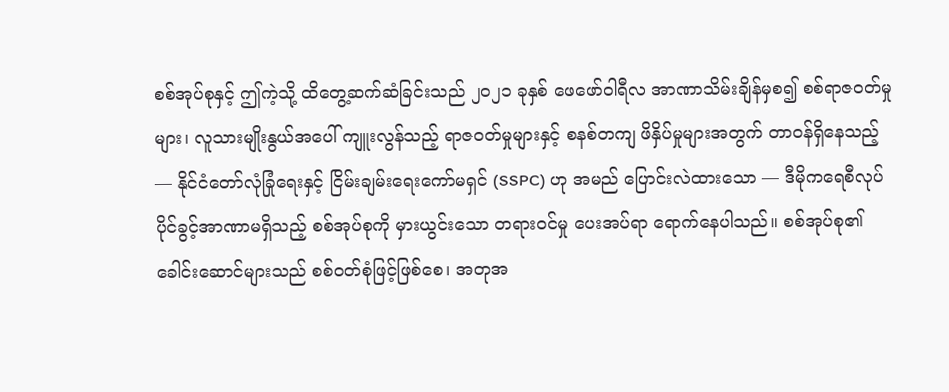စစ်အုပ်စုနှင့် ဤကဲ့သို့ ထိတွေ့ဆက်ဆံခြင်းသည် ၂၀၂၁ ခုနှစ် ဖေဖော်ဝါရီလ အာဏာသိမ်းချိန်မှစ၍ စစ်ရာဇဝတ်မှုများ၊ လူသားမျိုးနွယ်အပေါ် ကျူးလွန်သည့် ရာဇဝတ်မှုများနှင့် စနစ်တကျ ဖိနှိပ်မှုများအတွက် တာဝန်ရှိနေသည့် — နိုင်ငံတော်လုံခြုံရေးနှင့် ငြိမ်းချမ်းရေးကော်မရှင် (SSPC) ဟု အမည် ပြောင်းလဲထားသော — ဒီမိုကရေစီလုပ်ပိုင်ခွင့်အာဏာမရှိသည့် စစ်အုပ်စုကို မှားယွင်းသော တရားဝင်မှု ပေးအပ်ရာ ရောက်နေပါသည်။ စစ်အုပ်စု၏ ခေါင်းဆောင်များသည် စစ်ဝတ်စုံဖြင့်ဖြစ်စေ၊ အတုအ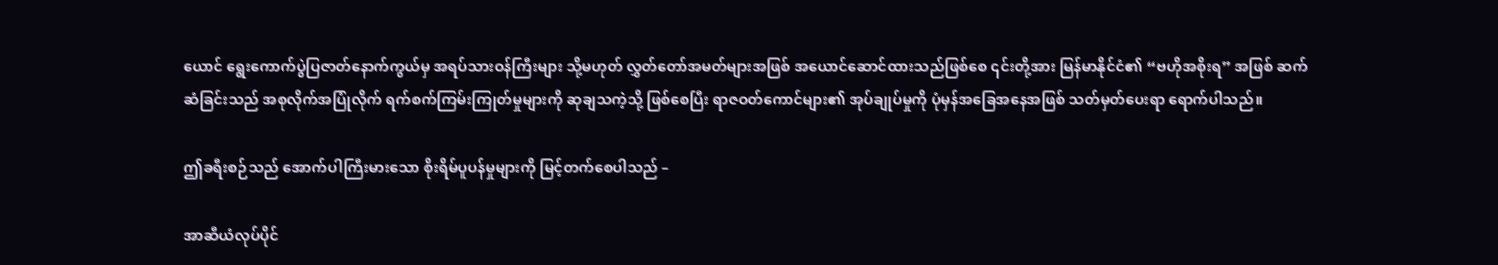ယောင် ရွေးကောက်ပွဲပြဇာတ်နောက်ကွယ်မှ အရပ်သားဝန်ကြီးများ သို့မဟုတ် လွှတ်တော်အမတ်များအဖြစ် အယောင်ဆောင်ထားသည်ဖြစ်စေ ၎င်းတို့အား မြန်မာနိုင်ငံ၏ “ဗဟိုအစိုးရ” အဖြစ် ဆက်ဆံခြင်းသည် အစုလိုက်အပြုံလိုက် ရက်စက်ကြမ်းကြုတ်မှုများကို ဆုချသကဲ့သို့ ဖြစ်စေပြီး ရာဇဝတ်ကောင်များ၏ အုပ်ချုပ်မှုကို ပုံမှန်အခြေအနေအဖြစ် သတ်မှတ်ပေးရာ ရောက်ပါသည်။

ဤခရီးစဉ်သည် အောက်ပါကြီးမားသော စိုးရိမ်ပူပန်မှုများကို မြင့်တက်စေပါသည် –

အာဆီယံလုပ်ပိုင်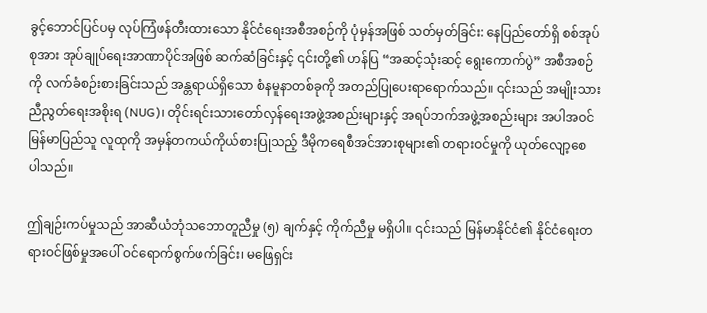ခွင့်ဘောင်ပြင်ပမှ လုပ်ကြံဖန်တီးထားသော နိုင်ငံရေးအစီအစဉ်ကို ပုံမှန်အဖြစ် သတ်မှတ်ခြင်း: နေပြည်တော်ရှိ စစ်အုပ်စုအား အုပ်ချုပ်ရေးအာဏာပိုင်အဖြစ် ဆက်ဆံခြင်းနှင့် ၎င်းတို့၏ ဟန်ပြ “အဆင့်သုံးဆင့် ရွေးကောက်ပွဲ” အစီအစဉ်ကို လက်ခံစဉ်းစားခြင်းသည် အန္တရာယ်ရှိသော စံနမူနာတစ်ခုကို အတည်ပြုပေးရာရောက်သည်။ ၎င်းသည် အမျိုးသားညီညွတ်ရေးအစိုးရ (NUG)၊ တိုင်းရင်းသားတော်လှန်ရေးအဖွဲ့အစည်းများနှင့် အရပ်ဘက်အဖွဲ့အစည်းများ အပါအဝင် မြန်မာပြည်သူ လူထုကို အမှန်တကယ်ကိုယ်စားပြုသည့် ဒီမိုကရေစီအင်အားစုများ၏ တရားဝင်မှုကို ယုတ်လျော့စေ ပါသည်။

ဤချဉ်းကပ်မှုသည် အာဆီယံဘုံသဘောတူညီမှု (၅) ချက်နှင့် ကိုက်ညီမှု မရှိပါ။ ၎င်းသည် မြန်မာနိုင်ငံ၏ နိုင်ငံရေးတရားဝင်ဖြစ်မှုအပေါ် ဝင်ရောက်စွက်ဖက်ခြင်း၊ မဖြေရှင်း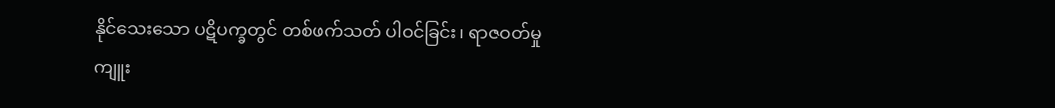နိုင်သေးသော ပဋိပက္ခတွင် တစ်ဖက်သတ် ပါဝင်ခြင်း၊ ရာဇဝတ်မှုကျူး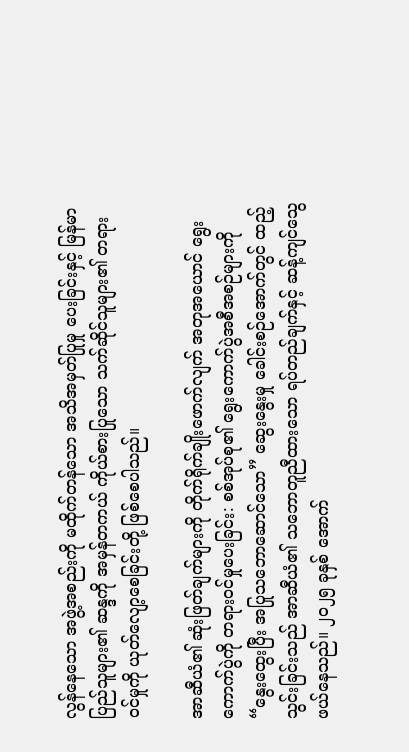လွန်နေသော အဖွဲ့အစည်းကို မထိုက်တန်သော အသိအမှတ်ပြုမှု ပေးခြင်းနှင့် မြန်မာပြည်သူများ၏ ဆန္ဒကို အမှန်တကယ် ကိုယ်စားပြုသော သက်ဆိုင်သူများ၏ တရားဝင်မှုကို ယုတ်လျော့စေခြင်းတို့ ဖြစ်စေပါသည်။

အာဆီယံ၏ ဆုံးဖြတ်ချက်များကို တိုက်ရိုက်ချိုးဖောက်လျက် အတုအယောင် ရွေးကောက်ပွဲကို တရားဝင်မှုပေးခြင်း: စစ်အုပ်စု၏ ရွေးကောက်ပွဲအစီအစဉ်များကို “နွေးထွေးပြီး အပြုသဘောဆောင်သော” ဆွေးနွေးမှု ခေါင်းစဉ်အောက်တွင် ထည့်သွင်းခြင်းသည် အာဆီယံ၏ သဘောတူညီထားသော ရပ်တည်ချက်နှင့် ဆန့်ကျင်သွေဖယ်နေသည်။ ၂၀၂၅ ခုနှစ် အောက်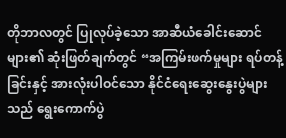တိုဘာလတွင် ပြုလုပ်ခဲ့သော အာဆီယံခေါင်းဆောင်များ၏ ဆုံးဖြတ်ချက်တွင် “အကြမ်းဖက်မှုများ ရပ်တန့်ခြင်းနှင့် အားလုံးပါဝင်သော နိုင်ငံရေးဆွေးနွေးပွဲများသည် ရွေးကောက်ပွဲ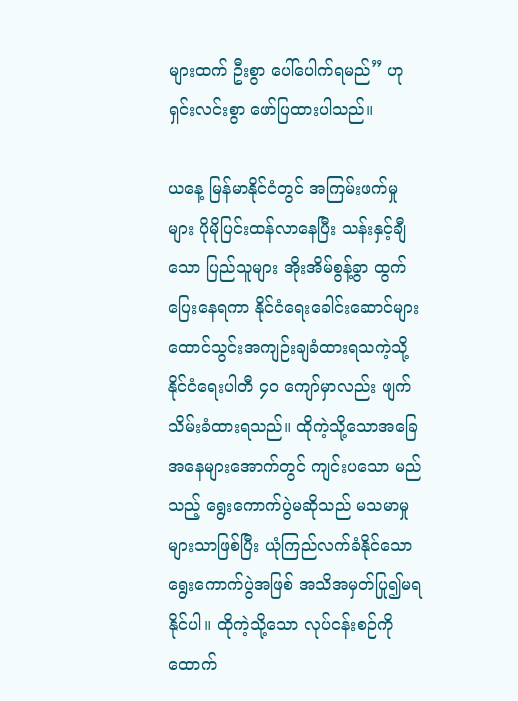များထက် ဦးစွာ ပေါ်ပေါက်ရမည်” ဟု ရှင်းလင်းစွာ ဖော်ပြထားပါသည်။

ယနေ့ မြန်မာနိုင်ငံတွင် အကြမ်းဖက်မှုများ ပိုမိုပြင်းထန်လာနေပြီး သန်းနှင့်ချီသော ပြည်သူများ အိုးအိမ်စွန့်ခွာ ထွက်ပြေးနေရကာ နိုင်ငံရေးခေါင်းဆောင်များ ထောင်သွင်းအကျဉ်းချခံထားရသကဲ့သို့ နိုင်ငံရေးပါတီ ၄၀ ကျော်မှာလည်း ဖျက်သိမ်းခံထားရသည်။ ထိုကဲ့သို့သောအခြေအနေများအောက်တွင် ကျင်းပသော မည်သည့် ရွေးကောက်ပွဲမဆိုသည် မသမာမှုများသာဖြစ်ပြီး ယုံကြည်လက်ခံနိုင်သော ရွေးကောက်ပွဲအဖြစ် အသိအမှတ်ပြု၍မရနိုင်ပါ။ ထိုကဲ့သို့သော လုပ်ငန်းစဉ်ကို ထောက်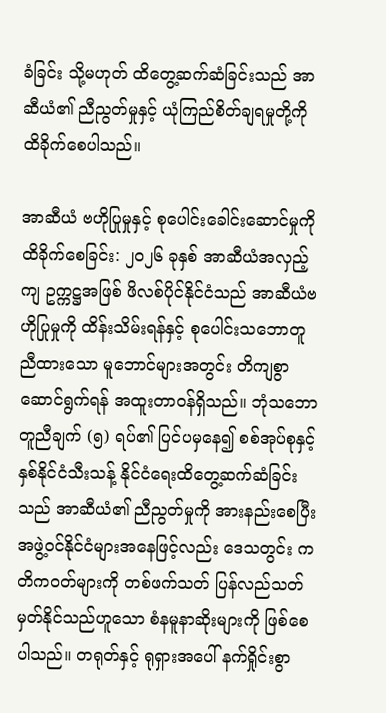ခံခြင်း သို့မဟုတ် ထိတွေ့ဆက်ဆံခြင်းသည် အာဆီယံ၏ ညီညွတ်မှုနှင့် ယုံကြည်စိတ်ချရမှုတို့ကို ထိခိုက်စေပါသည်။

အာဆီယံ ဗဟိုပြုမှုနှင့် စုပေါင်းခေါင်းဆောင်မှုကို ထိခိုက်စေခြင်း: ၂၀၂၆ ခုနှစ် အာဆီယံအလှည့်ကျ ဥက္ကဋ္ဌအဖြစ် ဖိလစ်ပိုင်နိုင်ငံသည် အာဆီယံဗဟိုပြုမှုကို ထိန်းသိမ်းရန်နှင့် စုပေါင်းသဘောတူညီထားသော မူဘောင်များအတွင်း တိကျစွာဆောင်ရွက်ရန် အထူးတာဝန်ရှိသည်။ ဘုံသဘောတူညီချက် (၅) ရပ်၏ ပြင်ပမှနေ၍ စစ်အုပ်စုနှင့် နှစ်နိုင်ငံသီးသန့် နိုင်ငံရေးထိတွေ့ဆက်ဆံခြင်းသည် အာဆီယံ၏ ညီညွတ်မှုကို အားနည်းစေပြီး အဖွဲ့ဝင်နိုင်ငံများအနေဖြင့်လည်း ဒေသတွင်း ကတိကဝတ်များကို တစ်ဖက်သတ် ပြန်လည်သတ်မှတ်နိုင်သည်ဟူသော စံနမူနာဆိုးများကို ဖြစ်စေပါသည်။ တရုတ်နှင့် ရုရှားအပေါ် နက်ရှိုင်းစွာ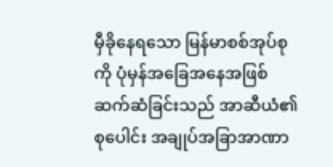မှီခိုနေရသော မြန်မာစစ်အုပ်စုကို ပုံမှန်အခြေအနေအဖြစ် ဆက်ဆံခြင်းသည် အာဆီယံ၏ စုပေါင်း အချုပ်အခြာအာဏာ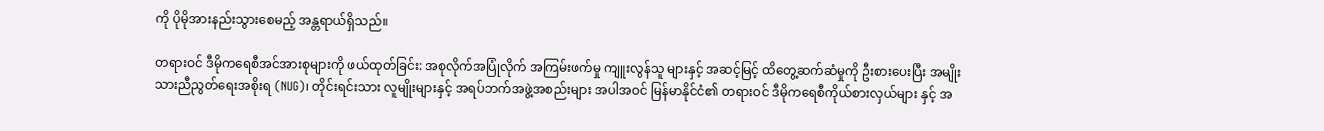ကို ပိုမိုအားနည်းသွားစေမည့် အန္တရာယ်ရှိသည်။

တရားဝင် ဒီမိုကရေစီအင်အားစုများကို ဖယ်ထုတ်ခြင်း: အစုလိုက်အပြုံလိုက် အကြမ်းဖက်မှု ကျူးလွန်သူ များနှင့် အဆင့်မြင့် ထိတွေ့ဆက်ဆံမှုကို ဦးစားပေးပြီး အမျိုးသားညီညွတ်ရေးအစိုးရ (NUG)၊ တိုင်းရင်းသား လူမျိုးများနှင့် အရပ်ဘက်အဖွဲ့အစည်းများ အပါအဝင် မြန်မာနိုင်ငံ၏ တရားဝင် ဒီမိုကရေစီကိုယ်စားလှယ်များ နှင့် အ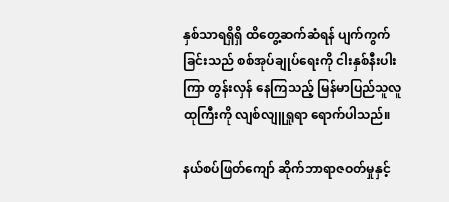နှစ်သာရရှိရှိ ထိတွေ့ဆက်ဆံရန် ပျက်ကွက်ခြင်းသည် စစ်အုပ်ချုပ်ရေးကို ငါးနှစ်နီးပါးကြာ တွန်းလှန် နေကြသည့် မြန်မာပြည်သူလူထုကြီးကို လျစ်လျူရှုရာ ရောက်ပါသည်။

နယ်စပ်ဖြတ်ကျော် ဆိုက်ဘာရာဇဝတ်မှုနှင့်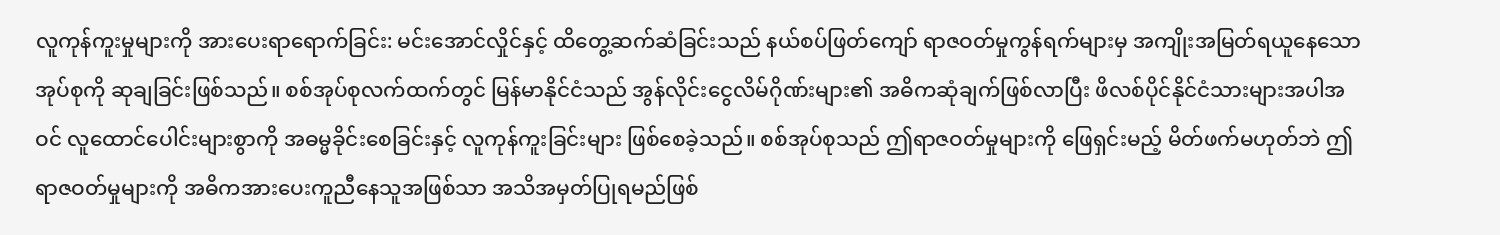လူကုန်ကူးမှုများကို အားပေးရာရောက်ခြင်း: မင်းအောင်လှိုင်နှင့် ထိတွေ့ဆက်ဆံခြင်းသည် နယ်စပ်ဖြတ်ကျော် ရာဇဝတ်မှုကွန်ရက်များမှ အကျိုးအမြတ်ရယူနေသော အုပ်စုကို ဆုချခြင်းဖြစ်သည်။ စစ်အုပ်စုလက်ထက်တွင် မြန်မာနိုင်ငံသည် အွန်လိုင်းငွေလိမ်ဂိုဏ်းများ၏ အဓိကဆုံချက်ဖြစ်လာပြီး ဖိလစ်ပိုင်နိုင်ငံသားများအပါအဝင် လူထောင်ပေါင်းများစွာကို အဓမ္မခိုင်းစေခြင်းနှင့် လူကုန်ကူးခြင်းများ ဖြစ်စေခဲ့သည်။ စစ်အုပ်စုသည် ဤရာဇဝတ်မှုများကို ဖြေရှင်းမည့် မိတ်ဖက်မဟုတ်ဘဲ ဤရာဇဝတ်မှုများကို အဓိကအားပေးကူညီနေသူအဖြစ်သာ အသိအမှတ်ပြုရမည်ဖြစ်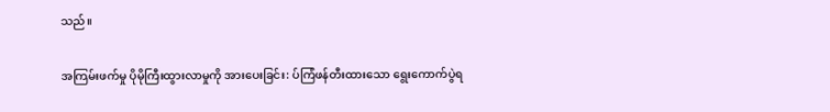သည်။

အကြမ်းဖက်မှု ပိုမိုကြီးထွားလာမှုကို အားပေးခြင်း: ပ်ကြံဖန်တီးထားသော ရွေးကောက်ပွဲရ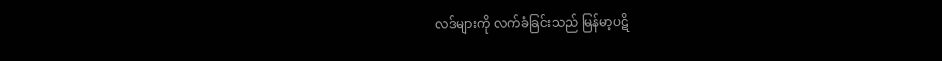လဒ်များကို လက်ခံခြင်းသည် မြန်မာ့ပဋိ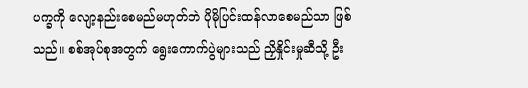ပက္ခကို လျော့နည်းစေမည်မဟုတ်ဘဲ ပိုမိုပြင်းထန်လာစေမည်သာ ဖြစ်သည်။ စစ်အုပ်စုအတွက် ရွေးကောက်ပွဲများသည် ညှိနှိုင်းမှုဆီသို့ ဦး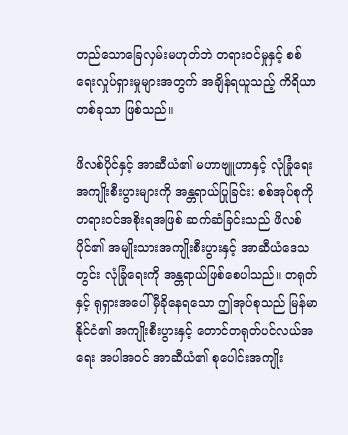တည်သောခြေလှမ်းမဟုတ်ဘဲ တရားဝင်မှုနှင့် စစ်ရေးလှုပ်ရှားမှုများအတွက် အချိန်ရယူသည့် ကိရိယာတစ်ခုသာ ဖြစ်သည်။

ဖိလစ်ပိုင်နှင့် အာဆီယံ၏ မဟာဗျူဟာနှင့် လုံခြုံရေးအကျိုးစီးပွားများကို အန္တရာယ်ပြုခြင်း: စစ်အုပ်စုကို တရားဝင်အစိုးရအဖြစ် ဆက်ဆံခြင်းသည် ဖိလစ်ပိုင်၏ အမျိုးသားအကျိုးစီးပွားနှင့် အာဆီယံဒေသတွင်း လုံခြုံရေးကို အန္တရာယ်ဖြစ်စေပါသည်။ တရုတ်နှင့် ရုရှားအပေါ် မှီခိုနေရသော ဤအုပ်စုသည် မြန်မာနိုင်ငံ၏ အကျိုးစီးပွားနှင့် တောင်တရုတ်ပင်လယ်အရေး အပါအဝင် အာဆီယံ၏ စုပေါင်းအကျိုး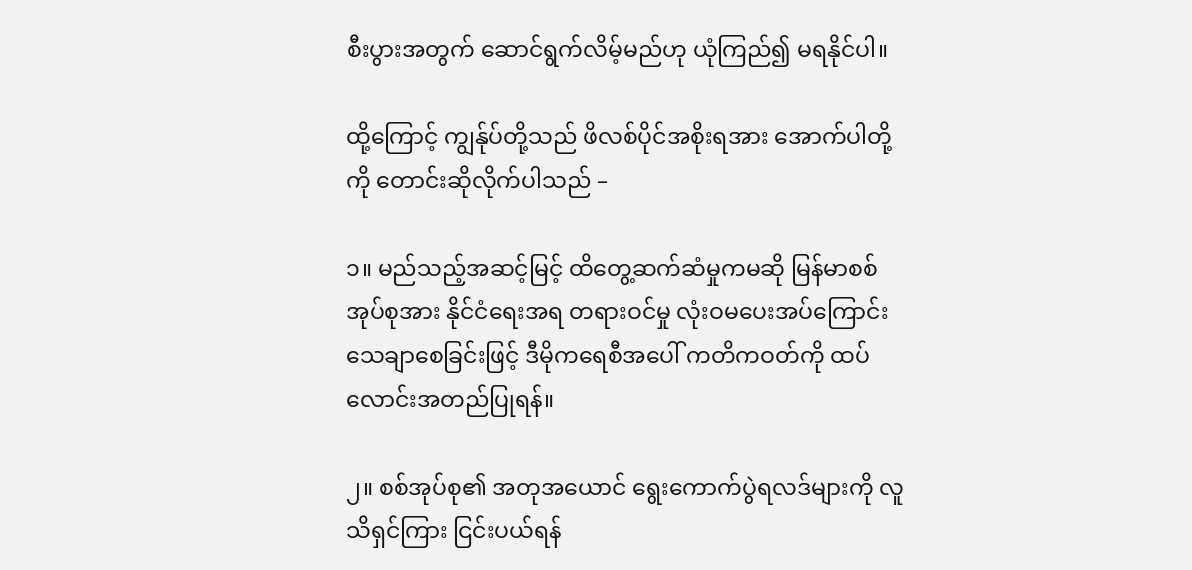စီးပွားအတွက် ဆောင်ရွက်လိမ့်မည်ဟု ယုံကြည်၍ မရနိုင်ပါ။

ထို့ကြောင့် ကျွန်ုပ်တို့သည် ဖိလစ်ပိုင်အစိုးရအား အောက်ပါတို့ကို တောင်းဆိုလိုက်ပါသည် –

၁။ မည်သည့်အဆင့်မြင့် ထိတွေ့ဆက်ဆံမှုကမဆို မြန်မာစစ်အုပ်စုအား နိုင်ငံရေးအရ တရားဝင်မှု လုံးဝမပေးအပ်ကြောင်း သေချာစေခြင်းဖြင့် ဒီမိုကရေစီအပေါ် ကတိကဝတ်ကို ထပ်လောင်းအတည်ပြုရန်။

၂။ စစ်အုပ်စု၏ အတုအယောင် ရွေးကောက်ပွဲရလဒ်များကို လူသိရှင်ကြား ငြင်းပယ်ရန်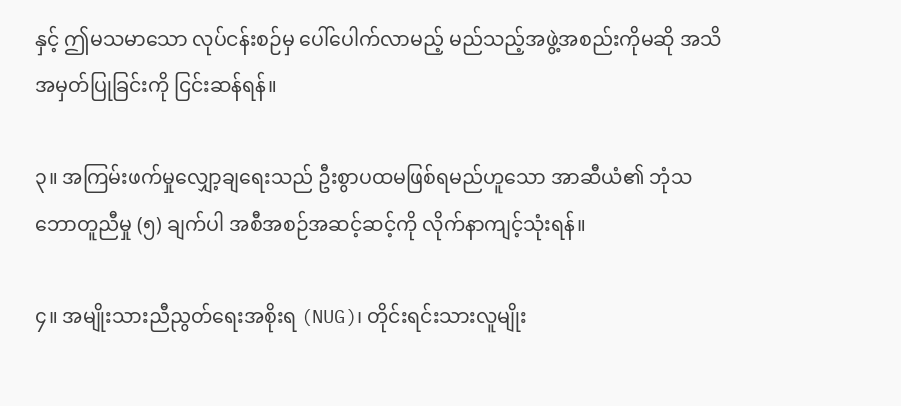နှင့် ဤမသမာသော လုပ်ငန်းစဉ်မှ ပေါ်ပေါက်လာမည့် မည်သည့်အဖွဲ့အစည်းကိုမဆို အသိအမှတ်ပြုခြင်းကို ငြင်းဆန်ရန်။

၃။ အကြမ်းဖက်မှုလျှော့ချရေးသည် ဦးစွာပထမဖြစ်ရမည်ဟူသော အာဆီယံ၏ ဘုံသဘောတူညီမှု (၅) ချက်ပါ အစီအစဉ်အဆင့်ဆင့်ကို လိုက်နာကျင့်သုံးရန်။

၄။ အမျိုးသားညီညွတ်ရေးအစိုးရ (NUG)၊ တိုင်းရင်းသားလူမျိုး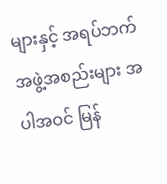များနှင့် အရပ်ဘက်အဖွဲ့အစည်းများ အပါအဝင် မြန်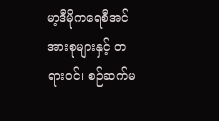မာ့ဒီမိုကရေစီအင်အားစုများနှင့် တရားဝင်၊ စဉ်ဆက်မ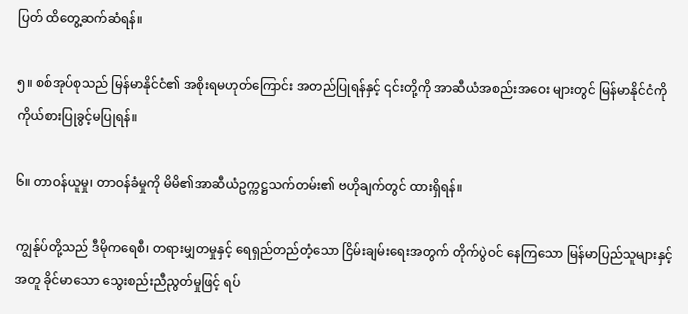ပြတ် ထိတွေ့ဆက်ဆံရန်။

၅။ စစ်အုပ်စုသည် မြန်မာနိုင်ငံ၏ အစိုးရမဟုတ်ကြောင်း အတည်ပြုရန်နှင့် ၎င်းတို့ကို အာဆီယံအစည်းအဝေး များတွင် မြန်မာနိုင်ငံကို ကိုယ်စားပြုခွင့်မပြုရန်။

၆။ တာဝန်ယူမှု၊ တာဝန်ခံမှုကို မိမိ၏အာဆီယံဥက္ကဋ္ဌသက်တမ်း၏ ဗဟိုချက်တွင် ထားရှိရန်။

ကျွန်ုပ်တို့သည် ဒီမိုကရေစီ၊ တရားမျှတမှုနှင့် ရေရှည်တည်တံ့သော ငြိမ်းချမ်းရေးအတွက် တိုက်ပွဲဝင် နေကြသော မြန်မာပြည်သူများနှင့်အတူ ခိုင်မာသော သွေးစည်းညီညွတ်မှုဖြင့် ရပ်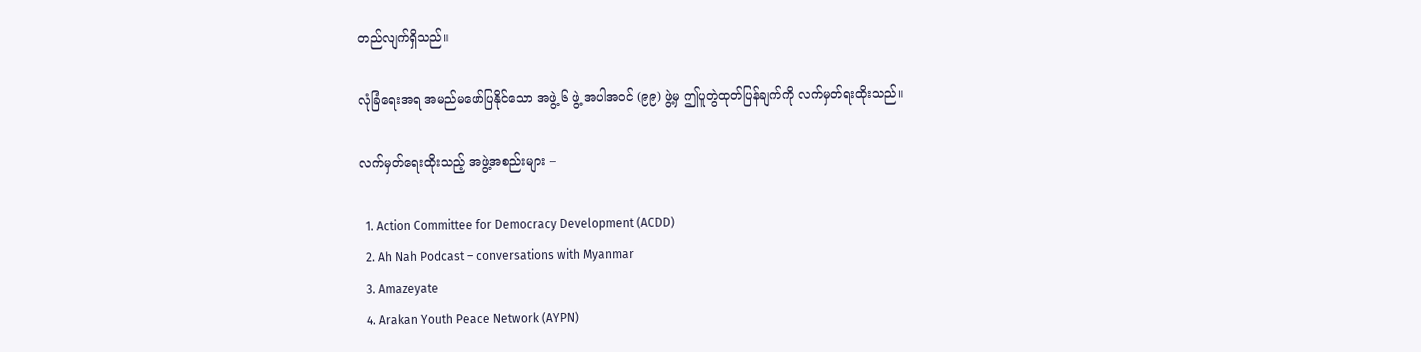တည်လျက်ရှိသည်။

လုံခြံရေးအရ အမည်မဖော်ပြနိုင်သော အဖွဲ့ ၆ ဖွဲ့ အပါအဝင် (၉၉) ဖွဲ့မှ ဤပူတွဲထုတ်ပြန်ချက်ကို လက်မှတ်ရးထိုးသည်။

လက်မှတ်ရေးထိုးသည့် အဖွဲ့အစည်းများ –

  1. Action Committee for Democracy Development (ACDD)
  2. Ah Nah Podcast – conversations with Myanmar
  3. Amazeyate
  4. Arakan Youth Peace Network (AYPN)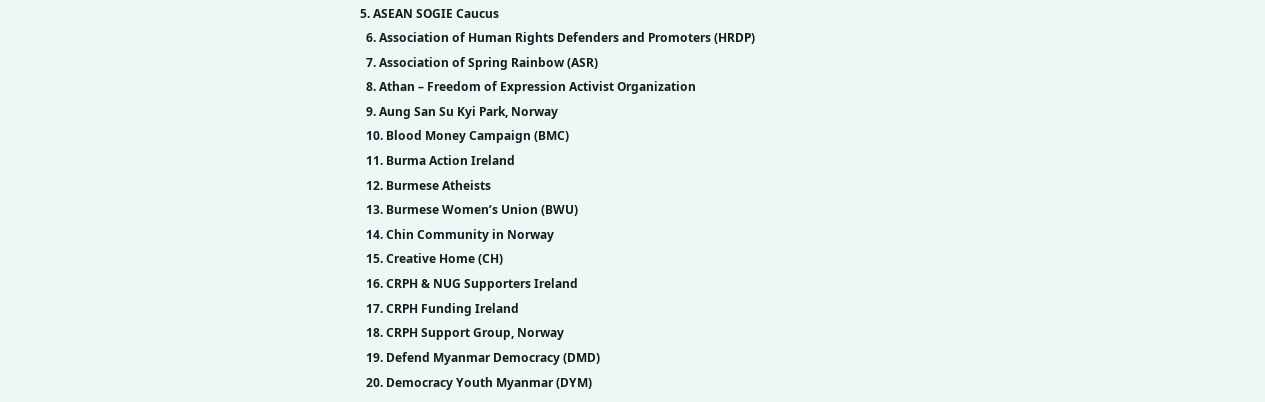5. ASEAN SOGIE Caucus
  6. Association of Human Rights Defenders and Promoters (HRDP)
  7. Association of Spring Rainbow (ASR)
  8. Athan – Freedom of Expression Activist Organization
  9. Aung San Su Kyi Park, Norway
  10. Blood Money Campaign (BMC)
  11. Burma Action Ireland
  12. Burmese Atheists
  13. Burmese Women’s Union (BWU)
  14. Chin Community in Norway
  15. Creative Home (CH)
  16. CRPH & NUG Supporters Ireland
  17. CRPH Funding Ireland
  18. CRPH Support Group, Norway
  19. Defend Myanmar Democracy (DMD)
  20. Democracy Youth Myanmar (DYM)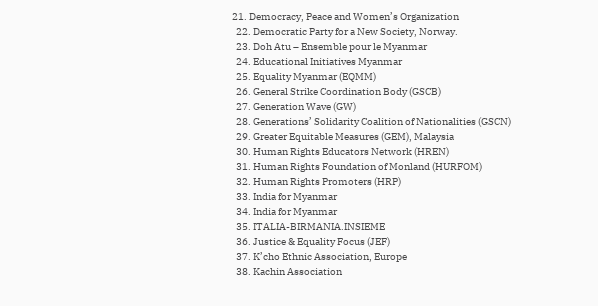21. Democracy, Peace and Women’s Organization
  22. Democratic Party for a New Society, Norway.
  23. Doh Atu – Ensemble pour le Myanmar
  24. Educational Initiatives Myanmar
  25. Equality Myanmar (EQMM)
  26. General Strike Coordination Body (GSCB)
  27. Generation Wave (GW)
  28. Generations’ Solidarity Coalition of Nationalities (GSCN)
  29. Greater Equitable Measures (GEM), Malaysia
  30. Human Rights Educators Network (HREN)
  31. Human Rights Foundation of Monland (HURFOM)
  32. Human Rights Promoters (HRP)
  33. India for Myanmar
  34. India for Myanmar
  35. ITALIA-BIRMANIA.INSIEME
  36. Justice & Equality Focus (JEF)
  37. K’cho Ethnic Association, Europe
  38. Kachin Association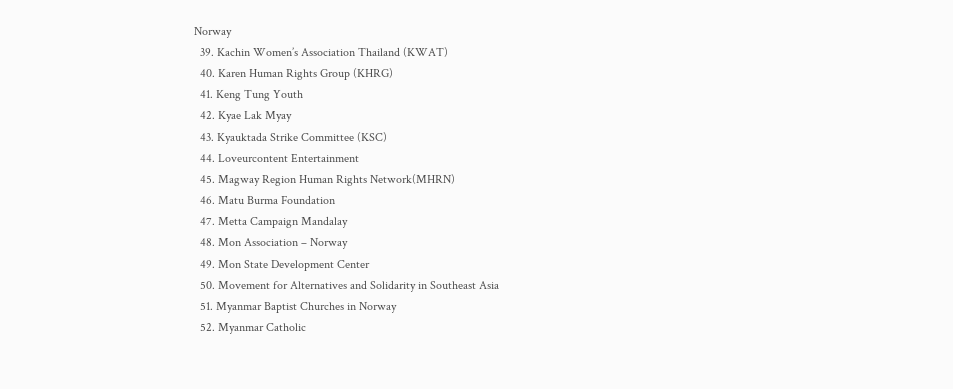Norway
  39. Kachin Women’s Association Thailand (KWAT)
  40. Karen Human Rights Group (KHRG)
  41. Keng Tung Youth
  42. Kyae Lak Myay
  43. Kyauktada Strike Committee (KSC)
  44. Loveurcontent Entertainment
  45. Magway Region Human Rights Network(MHRN)
  46. Matu Burma Foundation
  47. Metta Campaign Mandalay
  48. Mon Association – Norway
  49. Mon State Development Center
  50. Movement for Alternatives and Solidarity in Southeast Asia
  51. Myanmar Baptist Churches in Norway
  52. Myanmar Catholic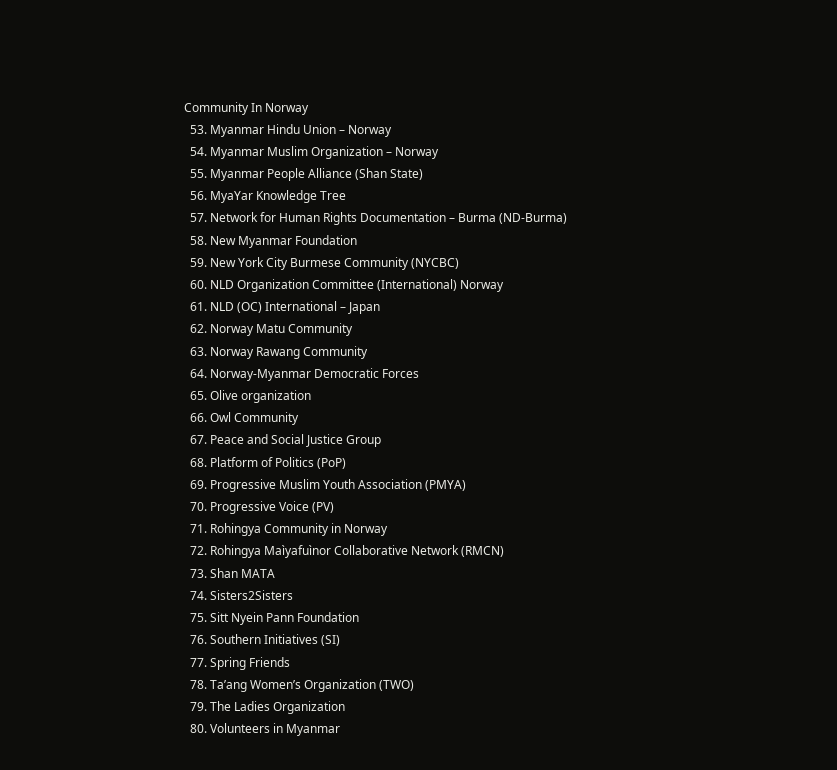Community In Norway
  53. Myanmar Hindu Union – Norway
  54. Myanmar Muslim Organization – Norway
  55. Myanmar People Alliance (Shan State)
  56. MyaYar Knowledge Tree
  57. Network for Human Rights Documentation – Burma (ND-Burma)
  58. New Myanmar Foundation
  59. New York City Burmese Community (NYCBC)
  60. NLD Organization Committee (International) Norway
  61. NLD (OC) International – Japan
  62. Norway Matu Community
  63. Norway Rawang Community
  64. Norway-Myanmar Democratic Forces
  65. Olive organization
  66. Owl Community
  67. Peace and Social Justice Group
  68. Platform of Politics (PoP)
  69. Progressive Muslim Youth Association (PMYA)
  70. Progressive Voice (PV)
  71. Rohingya Community in Norway
  72. Rohingya Maìyafuìnor Collaborative Network (RMCN)
  73. Shan MATA
  74. Sisters2Sisters
  75. Sitt Nyein Pann Foundation
  76. Southern Initiatives (SI)
  77. Spring Friends
  78. Ta’ang Women’s Organization (TWO)
  79. The Ladies Organization
  80. Volunteers in Myanmar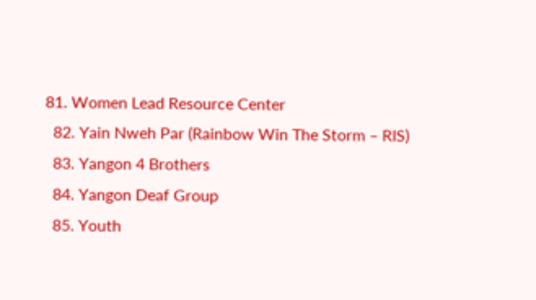81. Women Lead Resource Center
  82. Yain Nweh Par (Rainbow Win The Storm – RIS)
  83. Yangon 4 Brothers
  84. Yangon Deaf Group
  85. Youth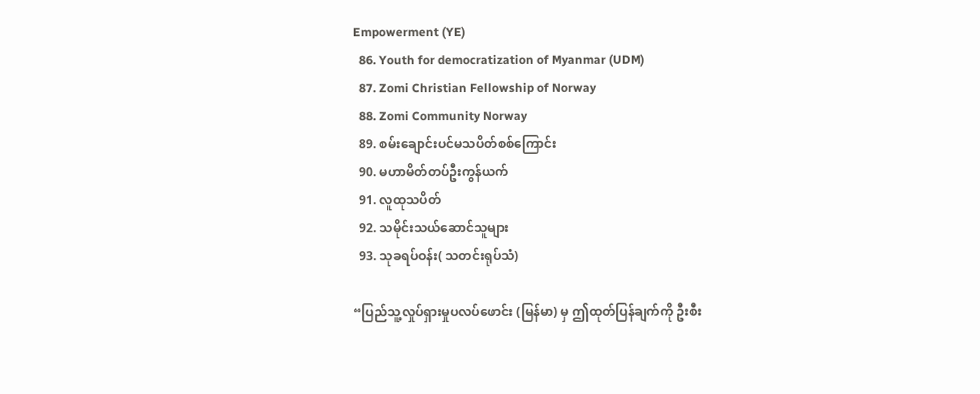Empowerment (YE)
  86. Youth for democratization of Myanmar (UDM)
  87. Zomi Christian Fellowship of Norway
  88. Zomi Community Norway
  89. စမ်းချောင်းပင်မသပိတ်စစ်ကြောင်း
  90. မဟာမိတ်တပ်ဦးကွန်ယက်
  91. လူထုသပိတ်
  92. သမိုင်းသယ်ဆောင်သူများ
  93. သုခရပ်ဝန်း( သတင်းရုပ်သံ)

“ပြည်သူ့လှုပ်ရှားမှုပလပ်ဖောင်း (မြန်မာ) မှ ဤထုတ်ပြန်ချက်ကို ဦးစီး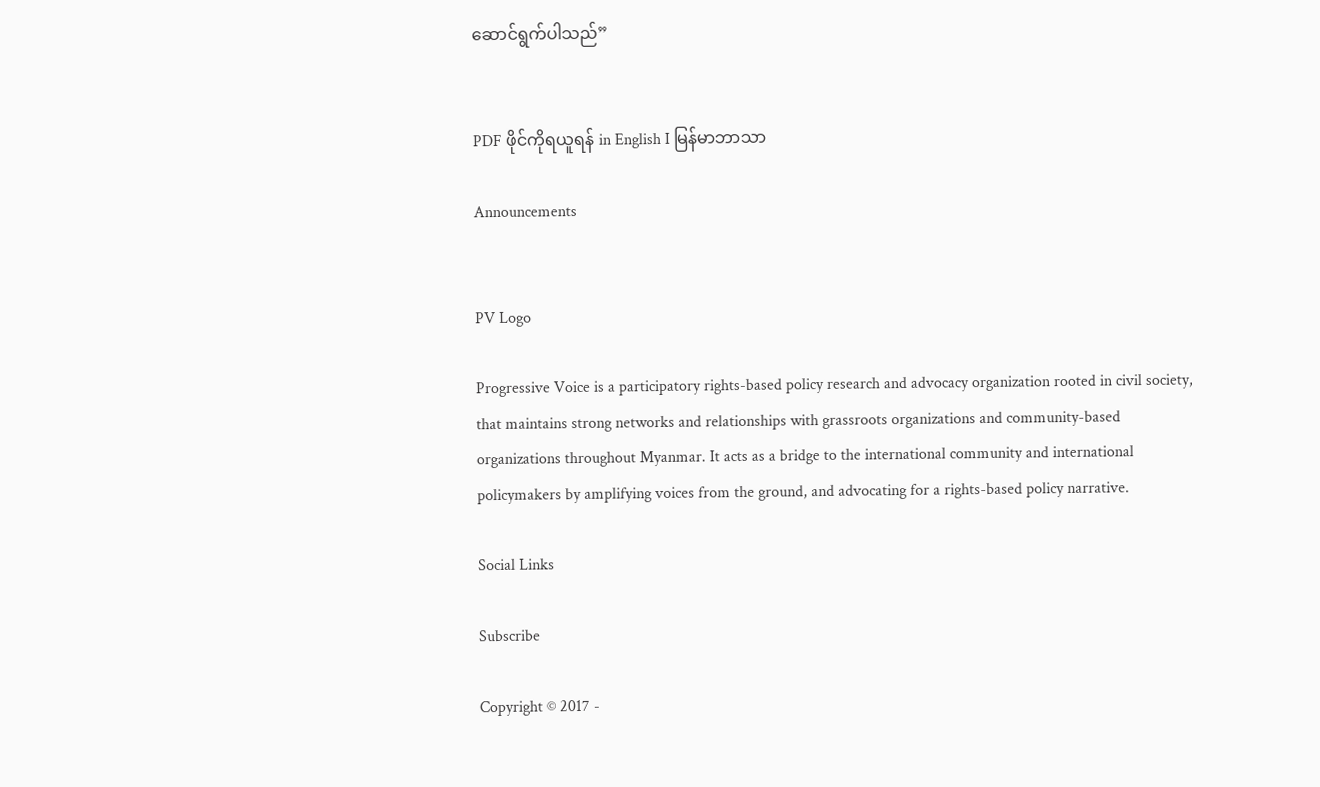ဆောင်ရွက်ပါသည်”


PDF ဖိုင်ကိုရယူရန် in English I မြန်မာဘာသာ

Announcements


PV Logo

Progressive Voice is a participatory rights-based policy research and advocacy organization rooted in civil society, that maintains strong networks and relationships with grassroots organizations and community-based organizations throughout Myanmar. It acts as a bridge to the international community and international policymakers by amplifying voices from the ground, and advocating for a rights-based policy narrative.

Social Links

Subscribe

Copyright © 2017 -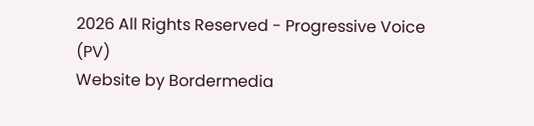2026 All Rights Reserved - Progressive Voice (PV)
Website by Bordermedia